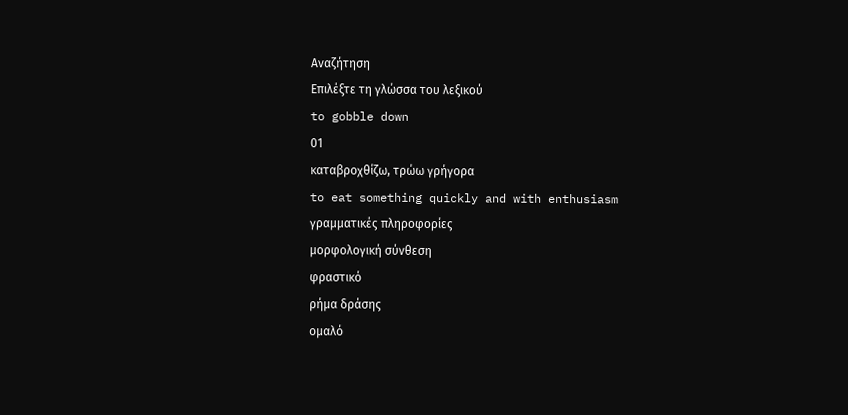Αναζήτηση
Επιλέξτε τη γλώσσα του λεξικού
to gobble down
01
καταβροχθίζω, τρώω γρήγορα
to eat something quickly and with enthusiasm
γραμματικές πληροφορίες
μορφολογική σύνθεση
φραστικό
ρήμα δράσης
ομαλό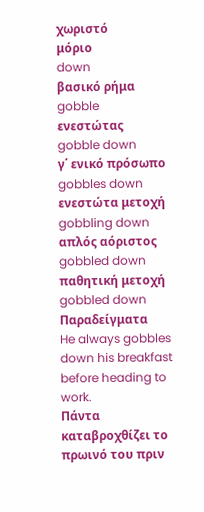χωριστό
μόριο
down
βασικό ρήμα
gobble
ενεστώτας
gobble down
γ΄ ενικό πρόσωπο
gobbles down
ενεστώτα μετοχή
gobbling down
απλός αόριστος
gobbled down
παθητική μετοχή
gobbled down
Παραδείγματα
He always gobbles down his breakfast before heading to work.
Πάντα καταβροχθίζει το πρωινό του πριν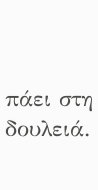πάει στη δουλειά.